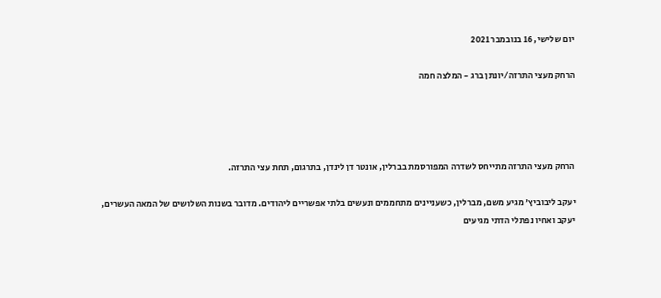יום שלישי, 16 בנובמבר 2021

הרחק מעצי התרזה/יונתן ברג - המלצה חמה




הרחק מעצי התרזה מתייחס לשדרה המפורסמת בברלין, אונטר דן לינדן, בתרגום, תחת עצי התרזה.

יעקב ליבוביץ' מגיע משם, מברלין, כשעניינים מתחממים ונעשים בלתי אפשריים ליהודים. מדובר בשנות השלושים של המאה העשרים, יעקב ואחיו נפתלי הדתי מגיעים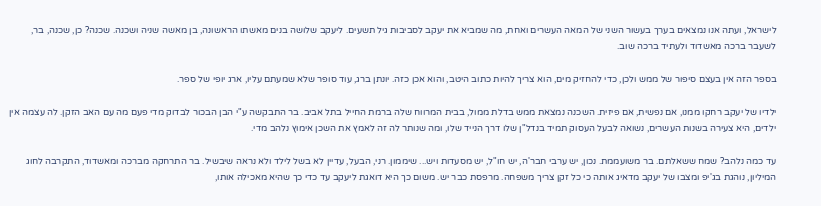לישראל, ועתה אנו נמצאים בערך בעשור השני של המאה העשרים ואחת, מה שמביא את יעקב לסביבות גיל תשעים. ליעקב שלושה בנים מאשתו הראשונה, בן מאשה שניה ושכנה. שכנה? כן, שכנה, בר, לשעבר ברכה מאשדוד ולעתיד ברכה שוב.

בספר הזה אין בעצם סיפור של ממש ולכן, כדי להחזיק מים, הוא צריך להיות כתוב היטב, והוא אכן כזה. יונתן ברג, עוד סופר שלא שמעתם עליו, ארג יופי של ספר.

ילדיו של יעקב רחקו ממנו, אם נפשית, אם פיזית. השכנה נמצאת ממש בדלת ממול, בבית המרווח שלה ברמת החייל בתל אביב. בר התבקשה ע"י הבן הבכור לבדוק מדי פעם מה עם האב הזקן. לה עצמה אין ילדים, היא צעירה בשנות העשרים, נשואה לבעל העסוק תמיד בנדל"ן שלו דרך הנייד שלו, ומה שנותר לה זה לאמץ את השכן אימוץ נלהב מדי.

עד כמה נלהב? שמח ששאלתם. בר משועממת. נכון, יש ערבי חבר'ה, יש חו"ל, יש מסעדות ויש... שיממון. רני, הבעל, עדיין לא בשל לילד ולא נראה שיבשיל. בר התרחקה מברכה ומאשדוד, התקרבה לחוג המיליון, נוהגת בג'יפ ומצבו של יעקב מדאיג אותה כי כל זקן צריך משפחה. מרפסת כבר יש. משום כך היא דואגת ליעקב עד כדי כך שהיא מאכילה אותו,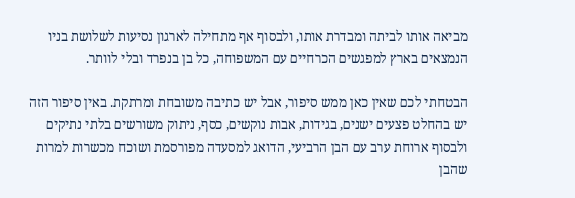מביאה אותו לביתה ומבדרת אותו, ולבסוף אף מתחילה לארגון נסיעות לשלושת בניו הנמצאים בארץ למפגשים הכרחיים עם המשפוחה, כל בן בנפרד ובלי לוותר.

הבטחתי לכם שאין כאן ממש סיפור, אבל יש כתיבה משובחת ומרתקת. באין סיפור הזה יש בהחלט פצעים ישנים, בגידות, אבות נוקשים, כסף, ניתוק משורשים בלתי נתיקים ולבסוף ארוחת ערב עם הבן הרביעי, הדואג למסעדה מפורסמת ושוכח מכשרות למרות שהבן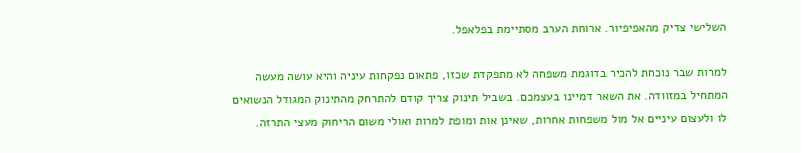השלישי צדיק מהאפיפיור. ארוחת הערב מסתיימת בפלאפל.

למרות שבר נוכחת להכיר בדוגמת משפחה לא מתפקדת שכזו, פתאום נפקחות עיניה והיא עושה מעשה המתחיל במזוודה. את השאר דמיינו בעצמכם. בשביל תינוק צריך קודם להתרחק מהתינוק המגודל הנשואים לו ולעצום עיניים אל מול משפחות אחרות, שאינן אות ומופת למרות ואולי משום הריחוק מעצי התרזה.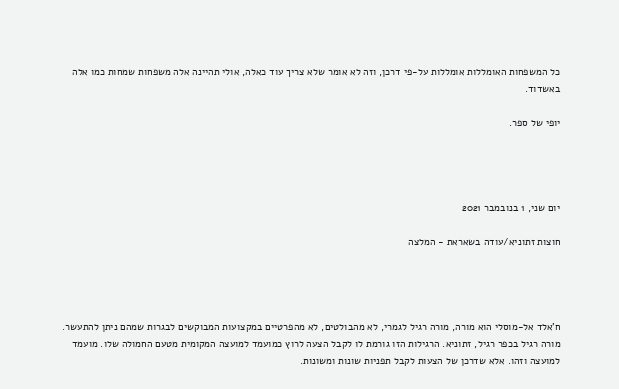כל המשפחות האומללות אומללות על-פי דרכן, וזה לא אומר שלא צריך עוד כאלה, אולי תהיינה אלה משפחות שמחות כמו אלה באשדוד.

יופי של ספר.




יום שני, 1 בנובמבר 2021

חוצות זתוניא/עודה בשאראת - המלצה




ח'אלד אל-מוסלי הוא מורה, מורה רגיל לגמרי, לא מהבולטים, לא מהפרטיים במקצועות המבוקשים לבגרות שמהם ניתן להתעשר. מורה רגיל בכפר רגיל, זתוניא. הרגילות הזו גורמת לו לקבל הצעה לרוץ כמועמד למועצה המקומית מטעם החמולה שלו. מועמד למועצה וזהו. אלא שדרכן של הצעות לקבל תפניות שונות ומשונות.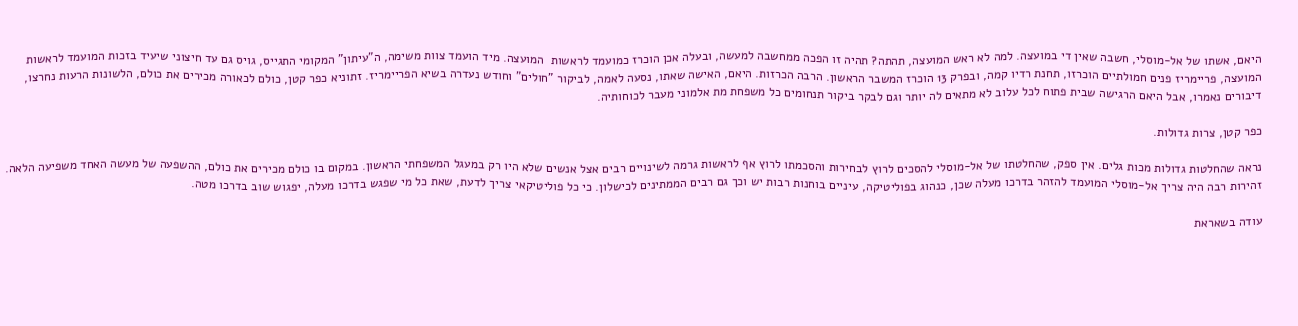היאם, אשתו של אל-מוסלי, חשבה שאין די במועצה. למה לא ראש המועצה, תהתה? תהיה זו הפכה ממחשבה למעשה, ובעלה אכן הוכרז כמועמד לראשות  המועצה. מיד הועמד צוות משימה, ה"עיתון" המקומי התגייס, גויס גם עד חיצוני שיעיד בזכות המועמד לראשות המועצה, פריימריז פנים חמולתיים הוכרזו, תחנת רדיו קמה, ובפרק 13 הוכרז המשבר הראשון. הרבה הכרזות. היאם, האישה שאתו, נסעה לאמה, לביקור "חולים" וחודש נעדרה בשיא הפריימריז. זתוניא כפר קטן, כולם לכאורה מכירים את כולם, הלשונות הרעות נחרצו, דיבורים נאמרו, אבל היאם הרגישה שבית פתוח לכל עלוב לא מתאים לה יותר וגם לבקר ביקור תנחומים כל משפחת מת אלמוני מעבר לכוחותיה.

כפר קטן, צרות גדולות.

נראה שהחלטות גדולות מכות גלים. אין ספק, שהחלטתו של אל-מוסלי להסכים לרוץ לבחירות והסכמתו לרוץ אף לראשות גרמה לשינויים רבים אצל אנשים שלא היו רק במעגל המשפחתי הראשון. במקום בו כולם מכירים את כולם, ההשפעה של מעשה האחד משפיעה הלאה. זהירות רבה היה צריך אל-מוסלי המועמד להזהר בדרכו מעלה שכן, כנהוג בפוליטיקה, עיניים בוחנות רבות יש וכך גם רבים הממתינים לכישלון. כי כל פוליטיקאי צריך לדעת, שאת כל מי שפגש בדרכו מעלה, יפגוש שוב בדרכו מטה.

עודה בשאראת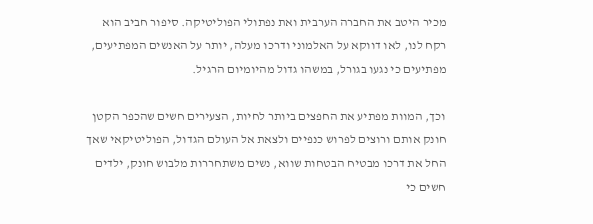מכיר היטב את החברה הערבית ואת נפתולי הפוליטיקה. סיפור חביב הוא רקח לנו, לאו דווקא על האלמוני ודרכו מעלה, יותר על האנשים המפתיעים, מפתיעים כי נגעו בגורל, במשהו גדול מהיומיום הרגיל.

וכך, המוות מפתיע את החפצים ביותר לחיות, הצעירים חשים שהכפר הקטן חונק אותם ורוצים לפרוש כנפיים ולצאת אל העולם הגדול, הפוליטיקאי שאך החל את דרכו מבטיח הבטחות שווא, נשים משתחררות מלבוש חונק, ילדים חשים כי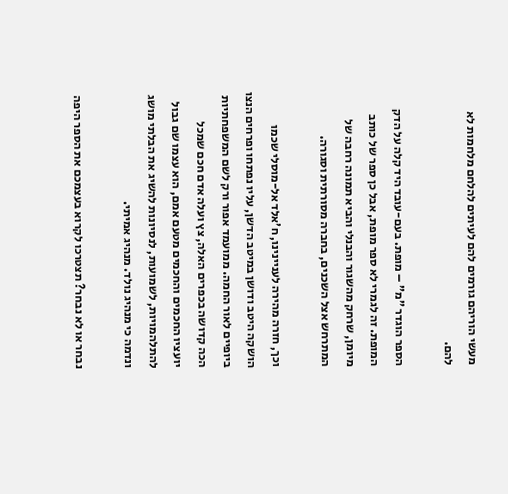מעשי הוריהם גורמים להם לעיתים להלחם מלחמות לא להם.

הספר הוגדר "מ" – מופת. בעם-עובד היד קלה על הדק המופת. זה לגמרי לא ספר מופת, אבל כן ספר של כותב מיומן, שרחק מהשגור והבנלי והביא תמונה רחבה של המתרחש אצל השכנים, בחברה מסורתית וסגורה.

וכך, חזרה מהירה לעניינינו, ח'אלד אל-מוסלי שכמו הושקה היטב ודושן במיטב הדשן, עליו נפתחו ופרחים הנצו ביופיים לאור החמה. ממועמד אפור ורק לשם המשפחתיות הכה קדושה בכפרים האלה, צץ ועלה אדם חכם שמכל יועציו החכמים והחכמים מטעם אמם, הוא עצמו שם גבול להתלהמויות, לשמועות, לנסיונות להשיג את הבלתי מושג ונדמה כי מנהיג נולד. מנהיג אמיתי.

נבחר או לא נבחר? תצטרכו לקרוא בעצמכם את הספר היפה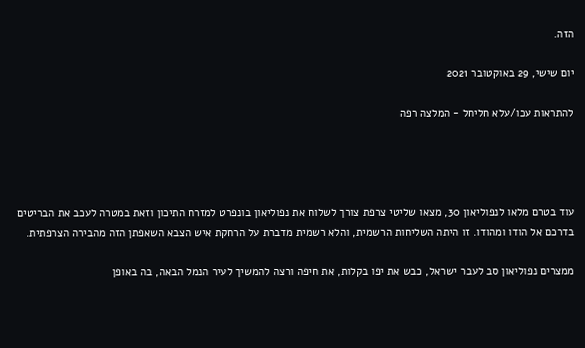הזה.

יום שישי, 29 באוקטובר 2021

להתראות עכו/עלא חליחל - המלצה רפה




עוד בטרם מלאו לנפוליאון 30, מצאו שליטי צרפת צורך לשלוח את נפוליאון בונפרט למזרח התיכון וזאת במטרה לעכב את הבריטים בדרכם אל הודו ומהודו. זו היתה השליחות הרשמית, והלא רשמית מדברת על הרחקת איש הצבא השאפתן הזה מהבירה הצרפתית.

ממצרים נפוליאון סב לעבר ישראל, כבש את יפו בקלות, את חיפה ורצה להמשיך לעיר הנמל הבאה, בה באופן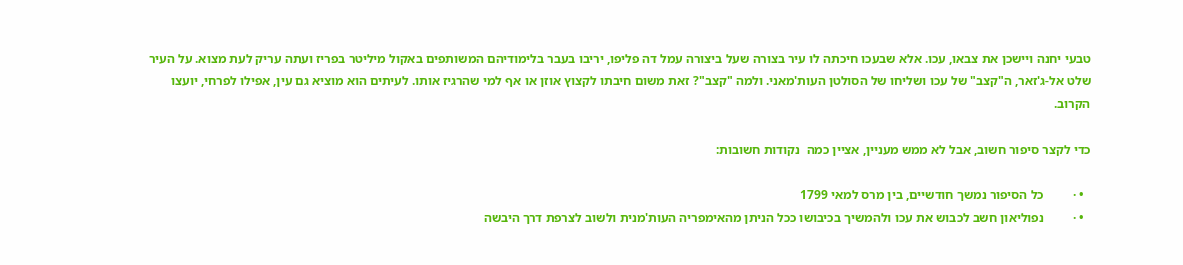טבעי יחנה ויישכן את צבאו, עכו. אלא שבעכו חיכתה לו עיר בצורה שעל ביצורה עמל דה פליפו, יריבו בעבר בלימודיהם המשותפים באקול מיליטר בפריז ועתה עריק לעת מצוא. על העיר שלט אל-ג'זאר, ה"קצב" של עכו ושליחו של הסולטן העות'מאני. ולמה "קצב"? זאת משום חיבתו לקצוץ אוזן או אף למי שהרגיז אותו. לעיתים הוא מוציא גם עין, אפילו לפרחי, יועצו הקרוב.

כדי לקצר סיפור חשוב, אבל לא ממש מעניין, אציין כמה  נקודות חשובות:

  • ·         כל הסיפור נמשך חודשיים, בין מרס למאי 1799
  • ·         נפוליאון חשב לכבוש את עכו ולהמשיך בכיבושו ככל הניתן מהאימפריה העות'מנית ולשוב לצרפת דרך היבשה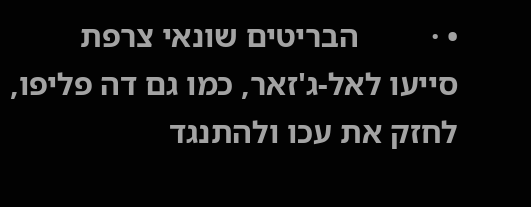• ·         הבריטים שונאי צרפת סייעו לאל-ג'זאר, כמו גם דה פליפו, לחזק את עכו ולהתנגד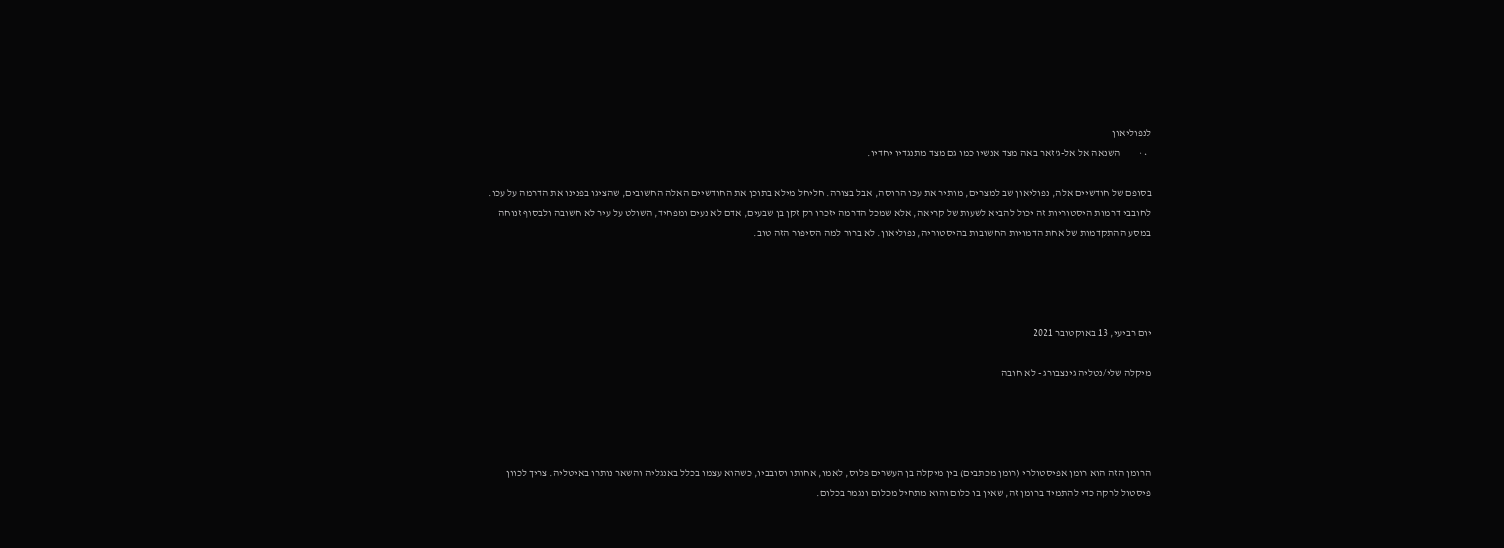לנפוליאון
  • ·         השנאה אל אל-ג'זאר באה מצד אנשיו כמו גם מצד מתנגדיו יחדיו.

בסופם של חודשיים אלה, נפוליאון שב למצרים, מותיר את עכו הרוסה, אבל בצורה. חליחל מילא בתוכן את החודשיים האלה החשובים, שהציגו בפנינו את הדרמה על עכו. לחובבי דרמות היסטוריות זה יכול להביא לשעות של קריאה, אלא שמכל הדרמה יזכרו רק זקן בן שבעים, אדם לא נעים ומפחיד, השולט על עיר לא חשובה ולבסוף זנוחה במסע ההתקדמות של אחת הדמויות החשובות בהיסטוריה, נפוליאון. לא ברור למה הסיפור הזה טוב.




יום רביעי, 13 באוקטובר 2021

מיקלה שלי/נטליה גינצבורג - לא חובה




הרומן הזה הוא רומן אפיסטולרי (רומן מכתבים) בין מיקלה בן העשרים פלוס, לאמו, אחותו וסובביו, כשהוא עצמו בכלל באנגליה והשאר נותרו באיטליה. צריך לכוון פיסטול לרקה כדי להתמיד ברומן זה, שאין בו כלום והוא מתחיל מכלום ונגמר בכלום.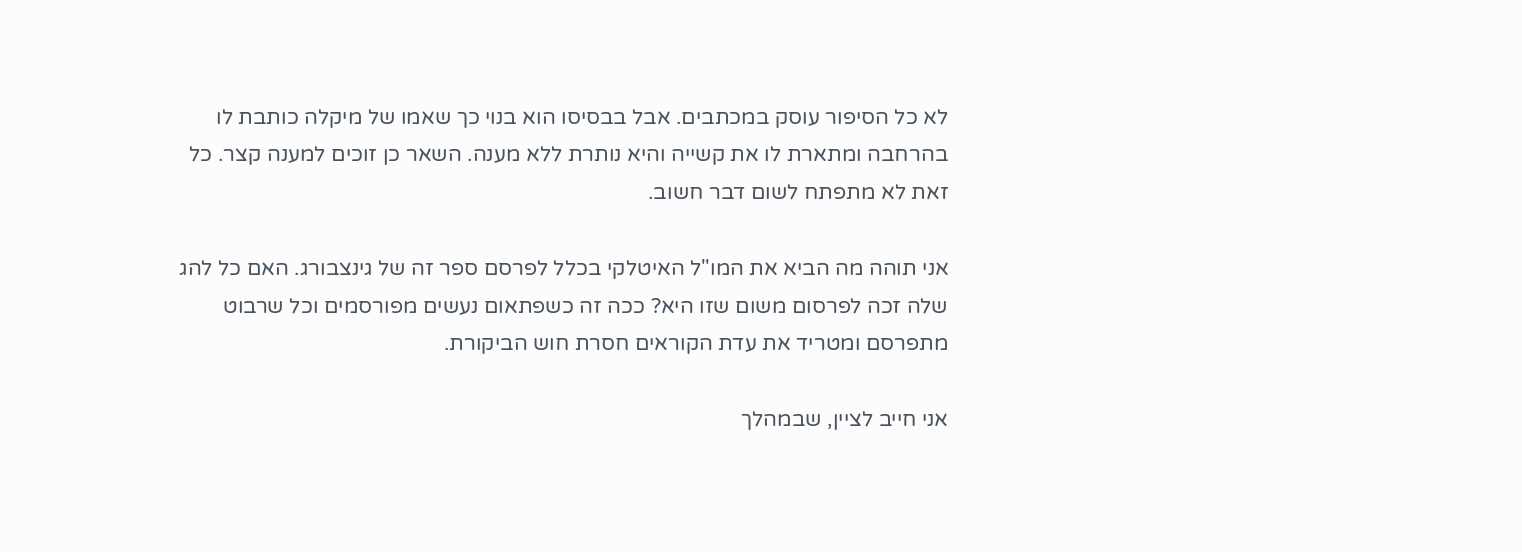לא כל הסיפור עוסק במכתבים. אבל בבסיסו הוא בנוי כך שאמו של מיקלה כותבת לו בהרחבה ומתארת לו את קשייה והיא נותרת ללא מענה. השאר כן זוכים למענה קצר. כל זאת לא מתפתח לשום דבר חשוב.

אני תוהה מה הביא את המו"ל האיטלקי בכלל לפרסם ספר זה של גינצבורג. האם כל להג שלה זכה לפרסום משום שזו היא? ככה זה כשפתאום נעשים מפורסמים וכל שרבוט מתפרסם ומטריד את עדת הקוראים חסרת חוש הביקורת.

אני חייב לציין, שבמהלך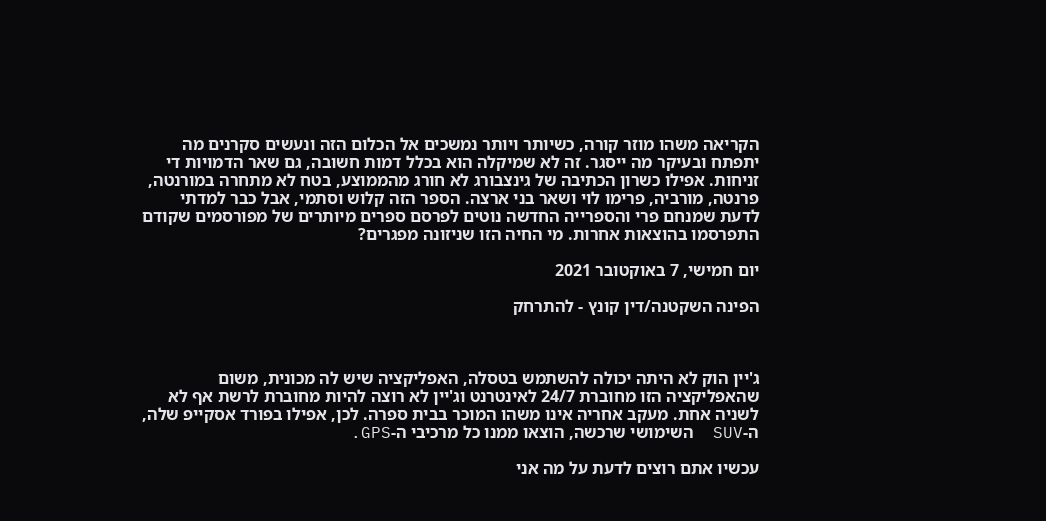הקריאה משהו מוזר קורה, כשיותר ויותר נמשכים אל הכלום הזה ונעשים סקרנים מה יתפתח ובעיקר מה ייסגר. זה לא שמיקלה הוא בכלל דמות חשובה, גם שאר הדמויות די זניחות. אפילו כשרון הכתיבה של גינצבורג לא חורג מהממוצע, בטח לא מתחרה במורנטה, פרנטה, מורביה, פרימו לוי ושאר בני ארצה. הספר הזה קלוש וסתמי, אבל כבר למדתי לדעת שמנחם פרי והספרייה החדשה נוטים לפרסם ספרים מיותרים של מפורסמים שקודם התפרסמו בהוצאות אחרות. מי החיה הזו שניזונה מפגרים?

יום חמישי, 7 באוקטובר 2021

הפינה השקטנה/דין קונץ - להתרחק



ג'יין הוק לא היתה יכולה להשתמש בטסלה, האפליקציה שיש לה מכונית, משום שהאפליקציה הזו מחוברת 24/7 לאינטרנט וג'יין לא רוצה להיות מחוברת לרשת אף לא לשניה אחת. מעקב אחריה אינו משהו המוכר בבית ספרה. לכן, אפילו בפורד אסקייפ שלה, ה-SUV  השימושי שרכשה, הוצאו ממנו כל מרכיבי ה-GPS.

עכשיו אתם רוצים לדעת על מה אני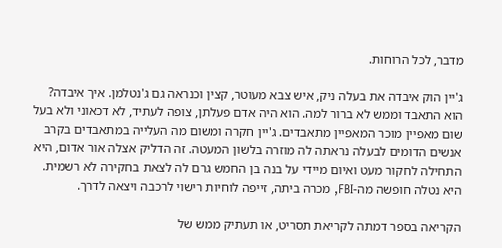מדבר, לכל הרוחות.

ג'יין הוק איבדה את בעלה ניק, איש צבא מעוטר, קצין וכנראה גם ג'נטלמן. איך איבדה? הוא התאבד וממש לא ברור למה. הוא היה אדם פעלתן, צופה לעתיד, לא דכאוני ולא בעל שום מאפיין מוכר המאפיין מתאבדים. ג'יין חקרה ומשום מה העלייה במתאבדים בקרב אנשים הדומים לבעלה נראתה לה מוזרה בלשון המעטה. זה הדליק אצלה אור אדום, היא התחילה לחקור מעט ואיום מיידי על בנה בן החמש גרם לה לצאת בחקירה לא רשמית. היא נטלה חופשה מה-FBI, מכרה ביתה, זייפה לוחיות רישוי לרכבה ויצאה לדרך.

הקריאה בספר דמתה לקריאת תסריט, או תעתיק ממש של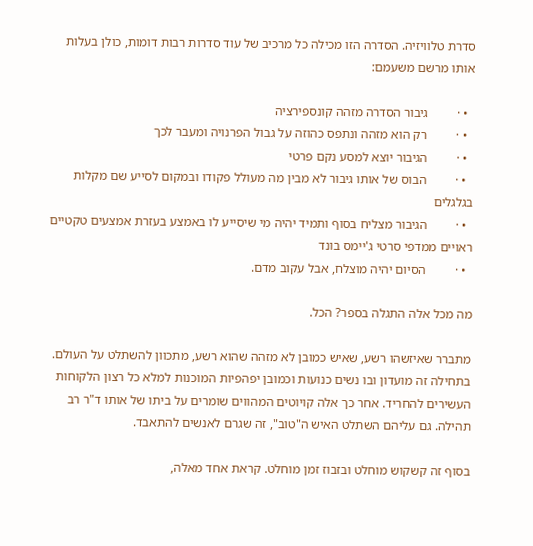סדרת טלוויזיה. הסדרה הזו מכילה כל מרכיב של עוד סדרות רבות דומות, כולן בעלות אותו מרשם משעמם:

  • ·         גיבור הסדרה מזהה קונספירציה
  • ·         רק הוא מזהה ונתפס כהוזה על גבול הפרנויה ומעבר לכך
  • ·         הגיבור יוצא למסע נקם פרטי
  • ·         הבוס של אותו גיבור לא מבין מה מעולל פקודו ובמקום לסייע שם מקלות בגלגלים
  • ·         הגיבור מצליח בסוף ותמיד יהיה מי שיסייע לו באמצע בעזרת אמצעים טקטיים ראויים ממדפי סרטי ג'יימס בונד
  • ·         הסיום יהיה מוצלח, אבל עקוב מדם.

מה מכל אלה התגלה בספר? הכל.

מתברר שאיזשהו רשע, שאיש כמובן לא מזהה שהוא רשע, מתכוון להשתלט על העולם. בתחילה זה מועדון ובו נשים כנועות וכמובן יפהפיות המוכנות למלא כל רצון הלקוחות העשירים להחריד. אחר כך אלה קויוטים המהווים שומרים על ביתו של אותו ד"ר רב תהילה. גם עליהם השתלט האיש ה"טוב", זה שגרם לאנשים להתאבד.

בסוף זה קשקוש מוחלט ובזבוז זמן מוחלט. קראת אחד מאלה,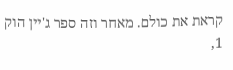קראת את כולם. מאחר וזה ספר ג'יין הוק 1,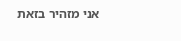אני מזהיר בזאת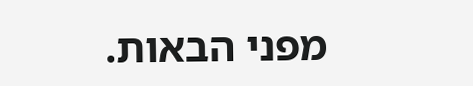מפני הבאות.